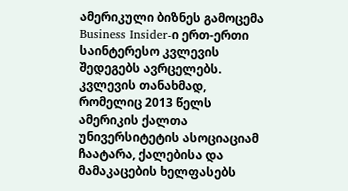ამერიკული ბიზნეს გამოცემა Business Insider-ი ერთ-ერთი საინტერესო კვლევის შედეგებს ავრცელებს. კვლევის თანახმად, რომელიც 2013 წელს ამერიკის ქალთა უნივერსიტეტის ასოციაციამ ჩაატარა, ქალებისა და მამაკაცების ხელფასებს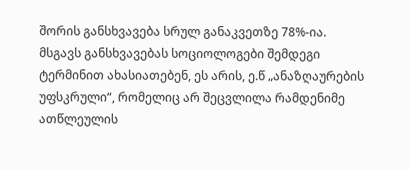შორის განსხვავება სრულ განაკვეთზე 78%-ია.
მსგავს განსხვავებას სოციოლოგები შემდეგი ტერმინით ახასიათებენ, ეს არის, ე.წ „ანაზღაურების უფსკრული“, რომელიც არ შეცვლილა რამდენიმე ათწლეულის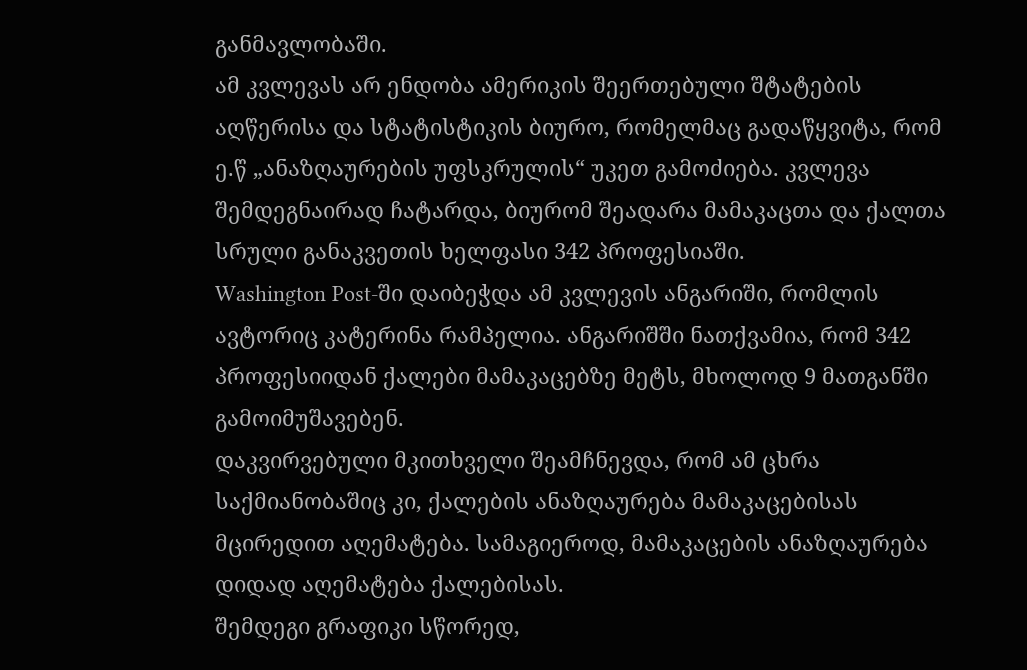განმავლობაში.
ამ კვლევას არ ენდობა ამერიკის შეერთებული შტატების აღწერისა და სტატისტიკის ბიურო, რომელმაც გადაწყვიტა, რომ ე.წ „ანაზღაურების უფსკრულის“ უკეთ გამოძიება. კვლევა შემდეგნაირად ჩატარდა, ბიურომ შეადარა მამაკაცთა და ქალთა სრული განაკვეთის ხელფასი 342 პროფესიაში.
Washington Post-ში დაიბეჭდა ამ კვლევის ანგარიში, რომლის ავტორიც კატერინა რამპელია. ანგარიშში ნათქვამია, რომ 342 პროფესიიდან ქალები მამაკაცებზე მეტს, მხოლოდ 9 მათგანში გამოიმუშავებენ.
დაკვირვებული მკითხველი შეამჩნევდა, რომ ამ ცხრა საქმიანობაშიც კი, ქალების ანაზღაურება მამაკაცებისას მცირედით აღემატება. სამაგიეროდ, მამაკაცების ანაზღაურება დიდად აღემატება ქალებისას.
შემდეგი გრაფიკი სწორედ,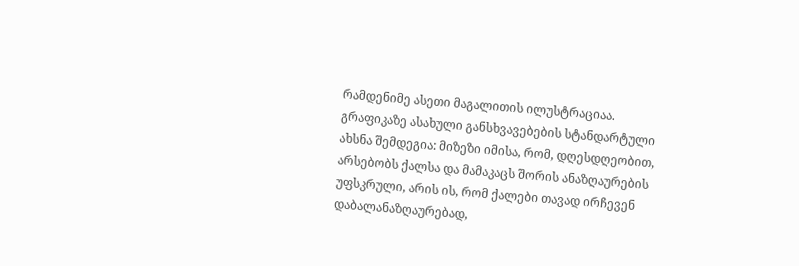რამდენიმე ასეთი მაგალითის ილუსტრაციაა.
გრაფიკაზე ასახული განსხვავებების სტანდარტული ახსნა შემდეგია: მიზეზი იმისა, რომ, დღესდღეობით, არსებობს ქალსა და მამაკაცს შორის ანაზღაურების უფსკრული, არის ის, რომ ქალები თავად ირჩევენ დაბალანაზღაურებად,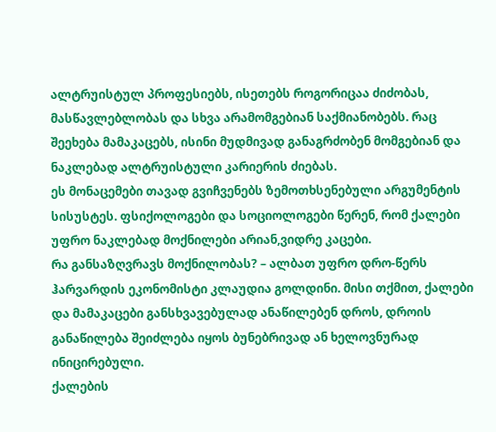ალტრუისტულ პროფესიებს, ისეთებს როგორიცაა ძიძობას, მასწავლებლობას და სხვა არამომგებიან საქმიანობებს. რაც შეეხება მამაკაცებს, ისინი მუდმივად განაგრძობენ მომგებიან და ნაკლებად ალტრუისტული კარიერის ძიებას.
ეს მონაცემები თავად გვიჩვენებს ზემოთხსენებული არგუმენტის სისუსტეს. ფსიქოლოგები და სოციოლოგები წერენ, რომ ქალები უფრო ნაკლებად მოქნილები არიან,ვიდრე კაცები.
რა განსაზღვრავს მოქნილობას? – ალბათ უფრო დრო-წერს ჰარვარდის ეკონომისტი კლაუდია გოლდინი. მისი თქმით, ქალები და მამაკაცები განსხვავებულად ანაწილებენ დროს, დროის განაწილება შეიძლება იყოს ბუნებრივად ან ხელოვნურად ინიცირებული.
ქალების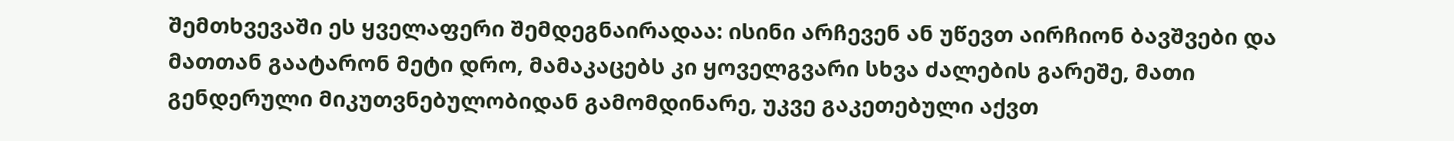შემთხვევაში ეს ყველაფერი შემდეგნაირადაა: ისინი არჩევენ ან უწევთ აირჩიონ ბავშვები და მათთან გაატარონ მეტი დრო, მამაკაცებს კი ყოველგვარი სხვა ძალების გარეშე, მათი გენდერული მიკუთვნებულობიდან გამომდინარე, უკვე გაკეთებული აქვთ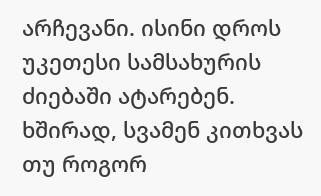არჩევანი. ისინი დროს უკეთესი სამსახურის ძიებაში ატარებენ.
ხშირად, სვამენ კითხვას თუ როგორ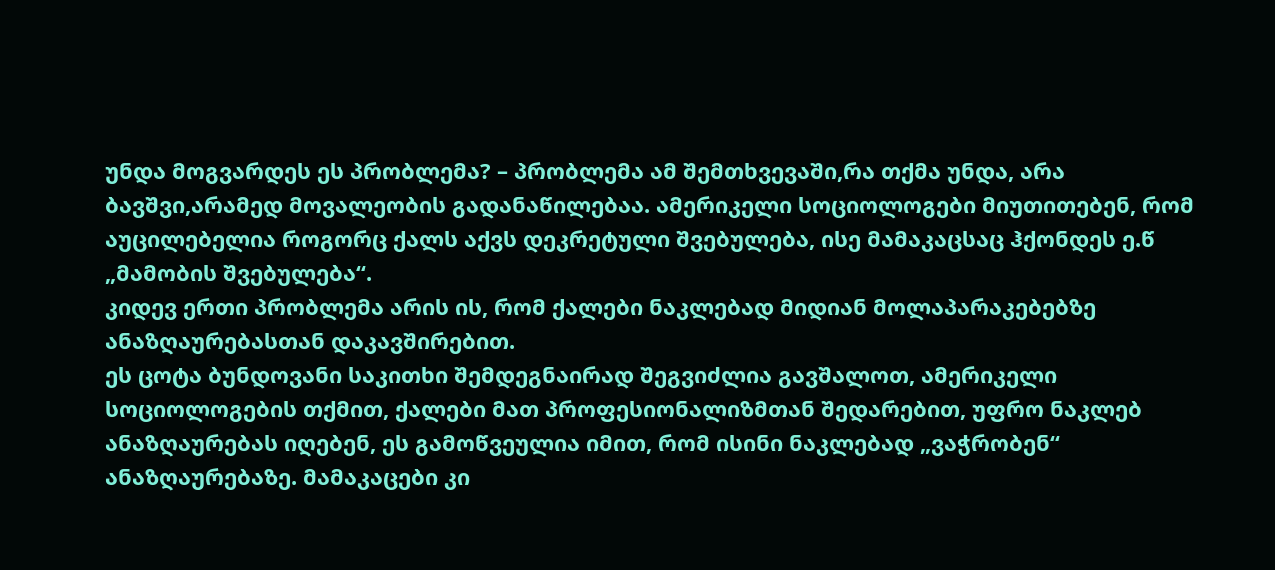უნდა მოგვარდეს ეს პრობლემა? – პრობლემა ამ შემთხვევაში,რა თქმა უნდა, არა ბავშვი,არამედ მოვალეობის გადანაწილებაა. ამერიკელი სოციოლოგები მიუთითებენ, რომ აუცილებელია როგორც ქალს აქვს დეკრეტული შვებულება, ისე მამაკაცსაც ჰქონდეს ე.წ „მამობის შვებულება“.
კიდევ ერთი პრობლემა არის ის, რომ ქალები ნაკლებად მიდიან მოლაპარაკებებზე ანაზღაურებასთან დაკავშირებით.
ეს ცოტა ბუნდოვანი საკითხი შემდეგნაირად შეგვიძლია გავშალოთ, ამერიკელი სოციოლოგების თქმით, ქალები მათ პროფესიონალიზმთან შედარებით, უფრო ნაკლებ ანაზღაურებას იღებენ, ეს გამოწვეულია იმით, რომ ისინი ნაკლებად „ვაჭრობენ“ ანაზღაურებაზე. მამაკაცები კი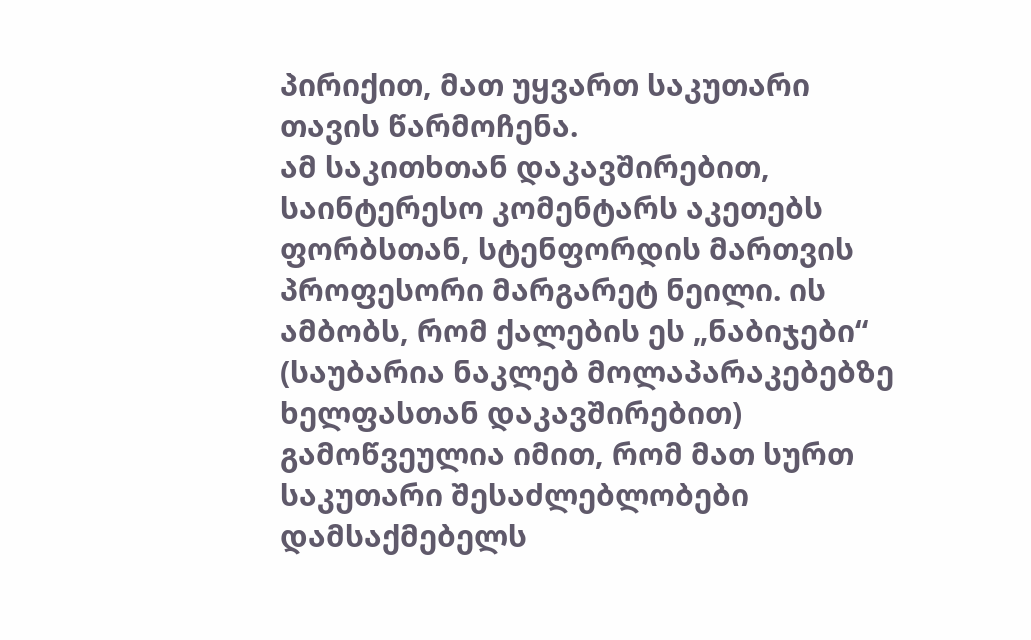პირიქით, მათ უყვართ საკუთარი თავის წარმოჩენა.
ამ საკითხთან დაკავშირებით, საინტერესო კომენტარს აკეთებს ფორბსთან, სტენფორდის მართვის პროფესორი მარგარეტ ნეილი. ის ამბობს, რომ ქალების ეს „ნაბიჯები“ (საუბარია ნაკლებ მოლაპარაკებებზე ხელფასთან დაკავშირებით) გამოწვეულია იმით, რომ მათ სურთ საკუთარი შესაძლებლობები დამსაქმებელს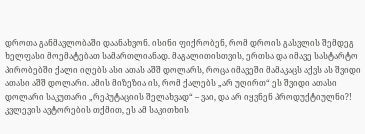დროთა განმავლობაში დაანახვონ. ისინი ფიქრობენ, რომ დროის გასვლის შემდეგ ხელფასი მოემატებათ სამართლიანად. მაგალითისთვის, ერთსა და იმავე სასტარტო პირობებში ქალი იღებს ასი ათას აშშ დოლარს, როცა იმავეში მამაკაცს აქვს ას შვიდი ათასი აშშ დოლარი. ამის მიზეზია ის, რომ ქალებს „არ უღირთ“ ეს შვიდი ათასი დოლარი საკუთარი „რეპუტაციის შელახვად“ – ვაი, და არ იყვნენ პროდუქტიულნი?!
კვლევის ავტორების თქმით, ეს ამ საკითხის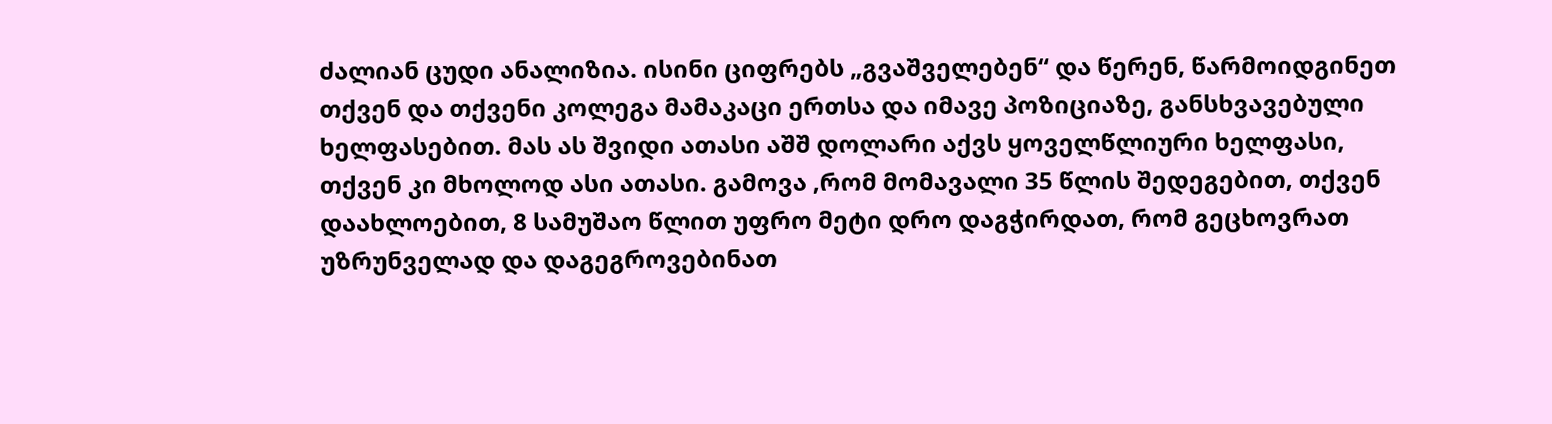ძალიან ცუდი ანალიზია. ისინი ციფრებს „გვაშველებენ“ და წერენ, წარმოიდგინეთ თქვენ და თქვენი კოლეგა მამაკაცი ერთსა და იმავე პოზიციაზე, განსხვავებული ხელფასებით. მას ას შვიდი ათასი აშშ დოლარი აქვს ყოველწლიური ხელფასი, თქვენ კი მხოლოდ ასი ათასი. გამოვა ,რომ მომავალი 35 წლის შედეგებით, თქვენ დაახლოებით, 8 სამუშაო წლით უფრო მეტი დრო დაგჭირდათ, რომ გეცხოვრათ უზრუნველად და დაგეგროვებინათ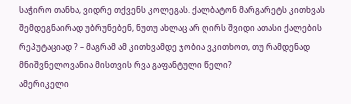საჭირო თანხა, ვიდრე თქვენს კოლეგას. ქალბატონ მარგარეტს კითხვას შემდეგნაირად უბრუნებენ, ნუთუ ახლაც არ ღირს შვიდი ათასი ქალების რეპუტაციად ? – მაგრამ ამ კითხვამდე ჯობია ვკითხოთ, თუ რამდენად მნიშვნელოვანია მისთვის რვა გაფანტული წელი?
ამერიკელი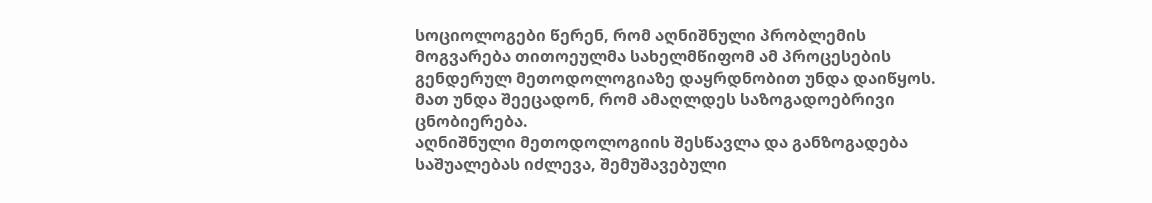სოციოლოგები წერენ, რომ აღნიშნული პრობლემის მოგვარება თითოეულმა სახელმწიფომ ამ პროცესების გენდერულ მეთოდოლოგიაზე დაყრდნობით უნდა დაიწყოს. მათ უნდა შეეცადონ, რომ ამაღლდეს საზოგადოებრივი ცნობიერება.
აღნიშნული მეთოდოლოგიის შესწავლა და განზოგადება საშუალებას იძლევა, შემუშავებული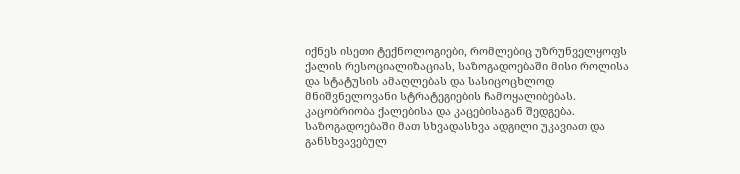იქნეს ისეთი ტექნოლოგიები, რომლებიც უზრუნველყოფს ქალის რესოციალიზაციას, საზოგადოებაში მისი როლისა და სტატუსის ამაღლებას და სასიცოცხლოდ მნიშვნელოვანი სტრატეგიების ჩამოყალიბებას.
კაცობრიობა ქალებისა და კაცებისაგან შედგება. საზოგადოებაში მათ სხვადასხვა ადგილი უკავიათ და განსხვავებულ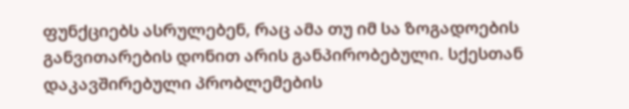ფუნქციებს ასრულებენ, რაც ამა თუ იმ სა ზოგადოების განვითარების დონით არის განპირობებული. სქესთან დაკავშირებული პრობლემების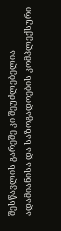შესწავლის გარეშე კი შეუძლებელია ადამიანისა და საზოგადოების კომპლექსური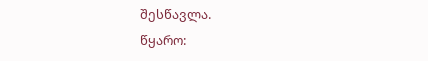შესწავლა.
წყარო: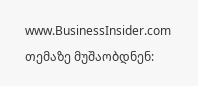www.BusinessInsider.com
თემაზე მუშაობდნენ: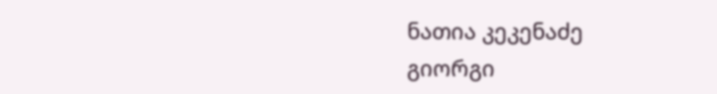ნათია კეკენაძე
გიორგი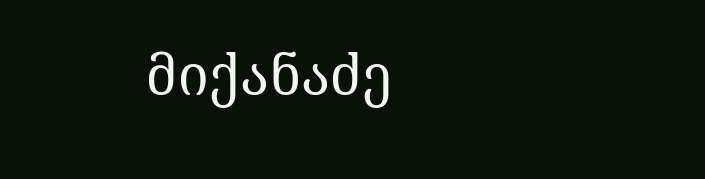მიქანაძე